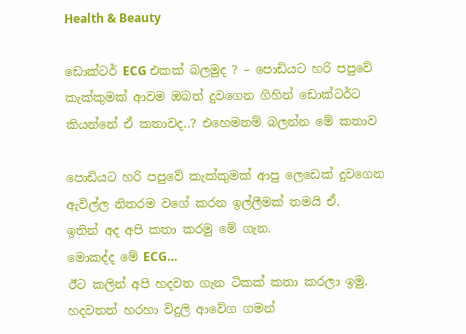Health & Beauty

ඩොක්ටර් ECG එකක් බලමුද ? – පොඩියට හරි පපුවේ කැක්කුමක් ආවම ඔබත් දුවගෙන ගිහින් ඩොක්ටර්ට කියන්නේ ඒ කතාවද..? එහෙමනම් බලන්න මේ කතාව

පොඩියට හරි පපුවේ කැක්කුමක් ආපු ලෙඩෙක් දුවගෙන ඇවිල්ල නිතරම වගේ කරන ඉල්ලීමක් තමයි ඒ.
ඉතින් අද අපි කතා කරමු මේ ගැන.
මොකද්ද මේ ECG…
ඊට කලින් අපි හදවත ගැන ටිකක් කතා කරලා ඉමු.
හදවතත් හරහා විදුලි ආවේග ගමන්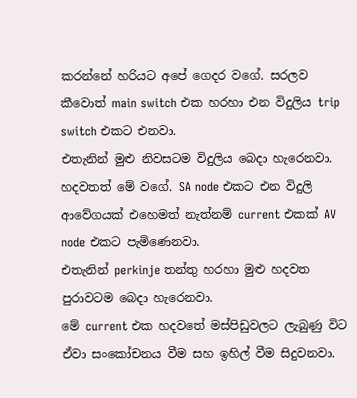කරන්නේ හරියට අපේ ගෙදර වගේ. සරලව කීවොත් main switch එක හරහා එන විදුලිය trip switch එකට එනවා.
එතැනින් මුළු නිවසටම විදුලිය බෙදා හැරෙනවා.
හදවතත් මේ වගේ. SA node එකට එන විදුලි ආවේගයක් එහෙමත් නැත්නම් current එකක් AV node එකට පැමිණෙනවා.
එතැනින් perkinje තන්තු හරහා මුළු හදවත පුරාවටම බෙදා හැරෙනවා.
මේ current එක හදවතේ මස්පිඩුවලට ලැබුණු විට ඒවා සංකෝචනය වීම සහ ඉහිල් වීම සිදුවනවා.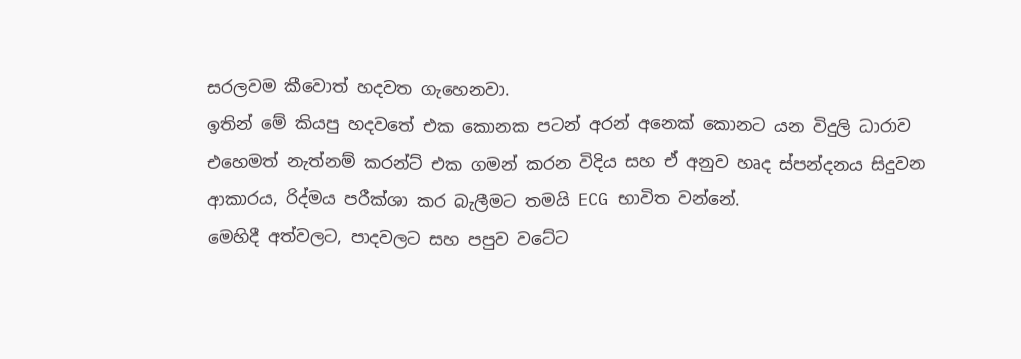සරලවම කීවොත් හදවත ගැහෙනවා.
ඉතින් මේ කියපු හදවතේ එක කොනක පටන් අරන් අනෙක් කොනට යන විදුලි ධාරාව එහෙමත් නැත්නම් කරන්ට් එක ගමන් කරන විදිය සහ ඒ අනුව හෘද ස්පන්දනය සිදුවන ආකාරය, රිද්මය පරීක්ශා කර බැලීමට තමයි ECG භාවිත වන්නේ.
මෙහිදී අත්වලට, පාදවලට සහ පපුව වටේට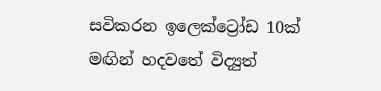සවිකරන ඉලෙක්ට්‍රෝඩ 10ක් මඟින් හදවතේ විද්‍යුත්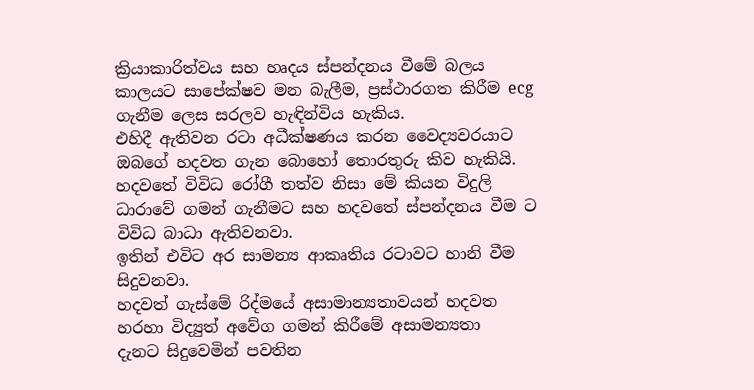ක්‍රියාකාරිත්වය සහ හෘදය ස්පන්දනය වීමේ බලය කාලයට සාපේක්ෂව මන බැලීම, ප්‍රස්ථාරගත කිරීම ecg ගැනීම ලෙස සරලව හැඳින්විය හැකිය.
එහිදී ඇතිවන රටා අධීක්ෂණය කරන වෛද්‍යවරයාට ඔබගේ හදවත ගැන බොහෝ තොරතුරු කිව හැකියි.
හදවතේ විවිධ රෝගී තත්ව නිසා මේ කියන විදුලි ධාරාවේ ගමන් ගැනීමට සහ හදවතේ ස්පන්දනය වීම ට විවිධ බාධා ඇතිවනවා.
ඉතින් එවිට අර සාමන්‍ය ආකෘතිය රටාවට හානි වීම සිදුවනවා.
හදවත් ගැස්මේ රිද්මයේ අසාමාන්‍යතාවයන් හදවත හරහා විද්‍යුත් අවේග ගමන් කිරීමේ අසාමන්‍යතා
දැනට සිදුවෙමින් පවතින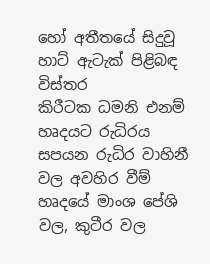හෝ අතීතයේ සිදුවූ හාට් ඇටැක් පිළිබඳ විස්තර
කිරීටක ධමනි එනම් හෘදයට රුධිරය සපයන රුධිර වාහිනී වල අවහිර වීම්
හෘදයේ මාංශ පේශි වල, කුටීර වල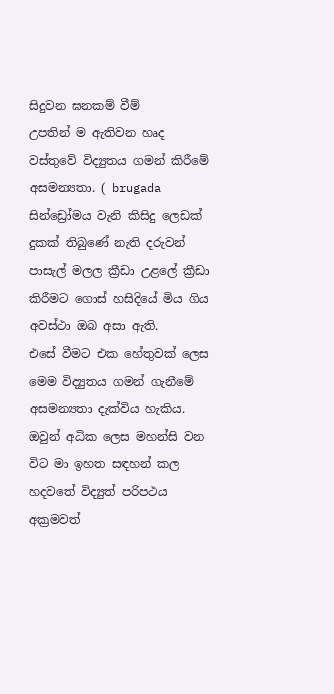සිදුවන ඝනකම් වීම්
උපතින් ම ඇතිවන හෘද වස්තුවේ විද්‍යුතය ගමන් කිරීමේ අසමන්‍යතා. ( brugada සින්ඩ්‍රෝමය වැනි කිසිදු ලෙඩක් දුකක් තිබුණේ නැති දරුවන් පාසැල් මලල ක්‍රීඩා උළලේ ක්‍රීඩා කිරීමට ගොස් හසිදියේ මිය ගිය අවස්ථා ඔබ අසා ඇති.
එසේ වීමට එක හේතුවක් ලෙස මෙම විද්‍යුතය ගමන් ගැනීමේ අසමන්‍යතා දැක්විය හැකිය.
ඔවුන් අධික ලෙස මහන්සි වන විට මා ඉහත සඳහන් කල හදවතේ විද්‍යුත් පරිපථය අක්‍රමවත්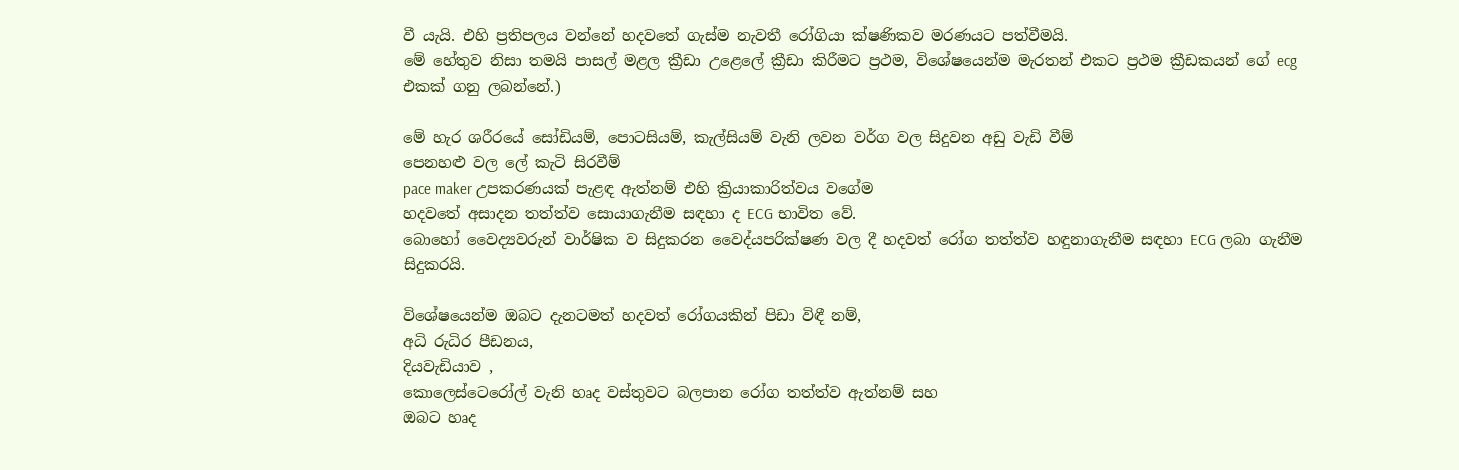වී යැයි. එහි ප්‍රතිපලය වන්නේ හදවතේ ගැස්ම නැවතී රෝගියා ක්ෂණිකව මරණයට පත්වීමයි.
මේ හේතුව නිසා තමයි පාසල් මළල ක්‍රීඩා උළෙලේ ක්‍රීඩා කිරීමට ප්‍රථම, විශේෂයෙන්ම මැරතන් එකට ප්‍රථම ක්‍රීඩකයන් ගේ ecg එකක් ගනු ලබන්නේ.)

මේ හැර ශරීරයේ සෝඩියම්, පොටසියම්, කැල්සියම් වැනි ලවන වර්ග වල සිදුවන අඩු වැඩි වීම්
පෙනහළු වල ලේ කැටි සිරවීම්
pace maker උපකරණයක් පැළඳ ඇත්නම් එහි ක්‍රියාකාරිත්වය වගේම
හදවතේ අසාදන තත්ත්ව සොයාගැනීම සඳහා ද ECG භාවිත වේ.
බොහෝ වෛද්‍යවරුන් වාර්ෂික ව සිදුකරන වෛද්යපරික්ෂණ වල දී හදවත් රෝග තත්ත්ව හඳුනාගැනීම සඳහා ECG ලබා ගැනීම සිදුකරයි.

විශේෂයෙන්ම ඔබට දැනටමත් හදවත් රෝගයකින් පිඩා විඳී නම්,
අධි රුධිර පීඩනය,
දියවැඩියාව ,
කොලෙස්ටෙරෝල් වැනි හෘද වස්තුවට බලපාන රෝග තත්ත්ව ඇත්නම් සහ
ඔබට හෘද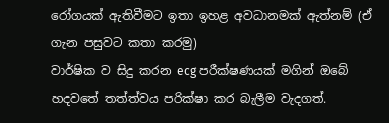රෝගයක් ඇතිවීමට ඉතා ඉහළ අවධානමක් ඇත්නම් (ඒ ගැන පසුවට කතා කරමු)
වාර්ෂික ව සිදු කරන ecg පරීක්ෂණයක් මගින් ඔබේ හදවතේ තත්ත්වය පරික්ෂා කර බැලීම වැදගත්.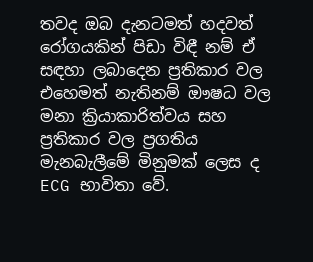තවද ඔබ දැනටමත් හදවත් රෝගයකින් පිඩා විඳී නම් ඒ සඳහා ලබාදෙන ප්‍රතිකාර වල එහෙමත් නැතිනම් ඖෂධ වල මනා ක්‍රියාකාරිත්වය සහ ප්‍රතිකාර වල ප්‍රගතිය මැනබැලීමේ මිනුමක් ලෙස ද ECG භාවිතා වේ.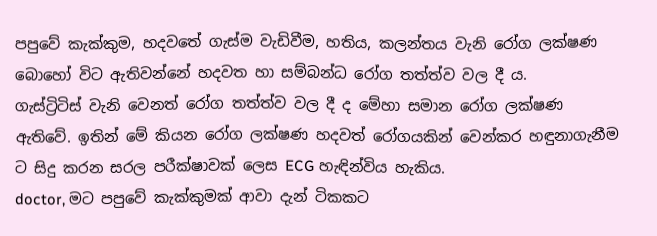පපුවේ කැක්කුම, හදවතේ ගැස්ම වැඩිවීම, හතිය, කලන්තය වැනි රෝග ලක්ෂණ බොහෝ විට ඇතිවන්නේ හදවත හා සම්බන්ධ රෝග තත්ත්ව වල දී ය.
ගැස්ට්‍රිටිස් වැනි වෙනත් රෝග තත්ත්ව වල දී ද මේහා සමාන රෝග ලක්ෂණ ඇතිවේ. ඉතින් මේ කියන රෝග ලක්ෂණ හදවත් රෝගයකින් වෙන්කර හඳුනාගැනීම ට සිදු කරන සරල පරීක්ෂාවක් ලෙස ECG හැඳින්විය හැකිය.
doctor, මට පපුවේ කැක්කුමක් ආවා දැන් ටිකකට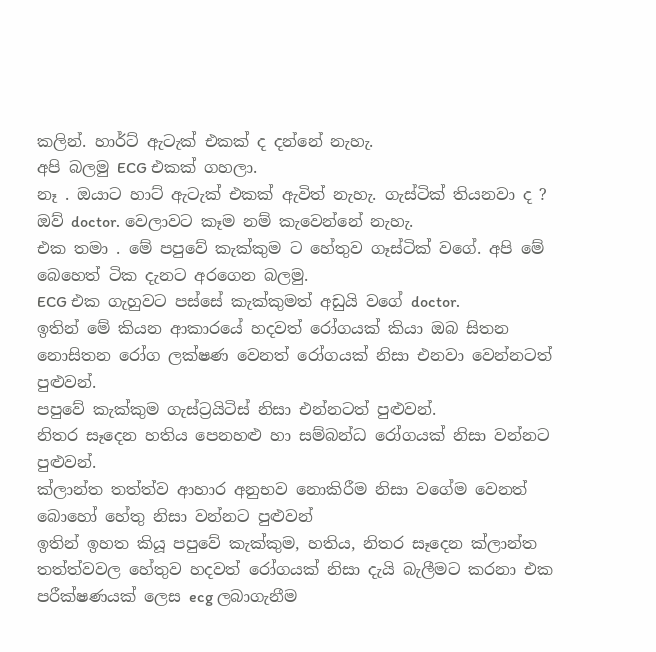කලින්. හාර්ට් ඇටැක් එකක් ද දන්නේ නැහැ.
අපි බලමු ECG එකක් ගහලා.
නෑ . ඔයාට හාට් ඇටැක් එකක් ඇවිත් නැහැ. ගැස්ටික් තියනවා ද ?
ඔව් doctor. වෙලාවට කෑම නම් කැවෙන්නේ නැහැ.
එක තමා . මේ පපුවේ කැක්කුම ට හේතුව ගෑස්ටික් වගේ. අපි මේ බෙහෙත් ටික දැනට අරගෙන බලමු.
ECG එක ගැහුවට පස්සේ කැක්කුමත් අඩුයි වගේ doctor.
ඉතින් මේ කියන ආකාරයේ හදවත් රෝගයක් කියා ඔබ සිතන නොසිතන රෝග ලක්ෂණ වෙනත් රෝගයක් නිසා එනවා වෙන්නටත් පුළුවන්.
පපුවේ කැක්කුම ගැස්ට්‍රයිටිස් නිසා එන්නටත් පුළුවන්.
නිතර සෑදෙන හතිය පෙනහළු හා සම්බන්ධ රෝගයක් නිසා වන්නට පුළුවන්.
ක්ලාන්ත තත්ත්ව ආහාර අනුභව නොකිරීම නිසා වගේම වෙනත් බොහෝ හේතු නිසා වන්නට පුළුවන්
ඉතින් ඉහත කියූ පපුවේ කැක්කුම, හතිය, නිතර සෑදෙන ක්ලාන්ත තත්ත්වවල හේතුව හදවත් රෝගයක් නිසා දැයි බැලීමට කරනා එක පරීක්ෂණයක් ලෙස ecg ලබාගැනීම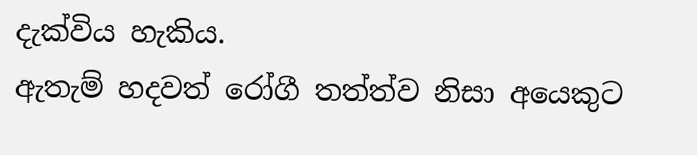දැක්විය හැකිය.
ඇතැම් හදවත් රෝගී තත්ත්ව නිසා අයෙකුට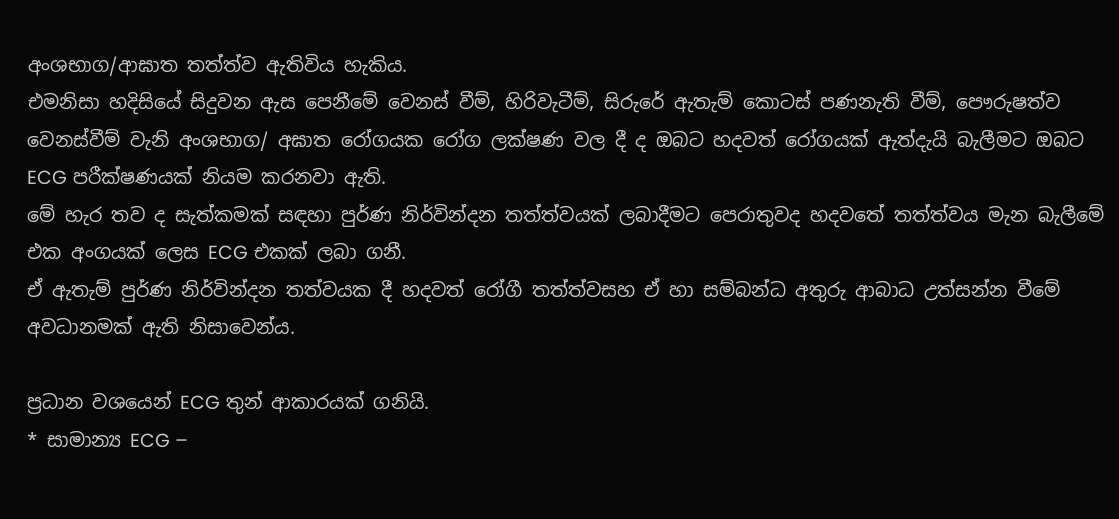අංශභාග/ආඝාත තත්ත්ව ඇතිවිය හැකිය.
එමනිසා හදිසියේ සිදුවන ඇස පෙනීමේ වෙනස් වීම්, හිරිවැටීම්, සිරුරේ ඇතැම් කොටස් පණනැති වීම්, පෞරුෂත්ව වෙනස්වීම් වැනි අංශභාග/ අඝාත රෝගයක රෝග ලක්ෂණ වල දී ද ඔබට හදවත් රෝගයක් ඇත්දැයි බැලීමට ඔබට ECG පරීක්ෂණයක් නියම කරනවා ඇති.
මේ හැර තව ද සැත්කමක් සඳහා පුර්ණ නිර්වින්දන තත්ත්වයක් ලබාදීමට පෙරාතුවද හදවතේ තත්ත්වය මැන බැලීමේ එක අංගයක් ලෙස ECG එකක් ලබා ගනී.
ඒ ඇතැම් පුර්ණ නිර්වින්දන තත්වයක දී හදවත් රෝගී තත්ත්වසහ ඒ හා සම්බන්ධ අතුරු ආබාධ උත්සන්න වීමේ අවධානමක් ඇති නිසාවෙන්ය.

ප්‍රධාන වශයෙන් ECG තුන් ආකාරයක් ගනියි.
* සාමාන්‍ය ECG –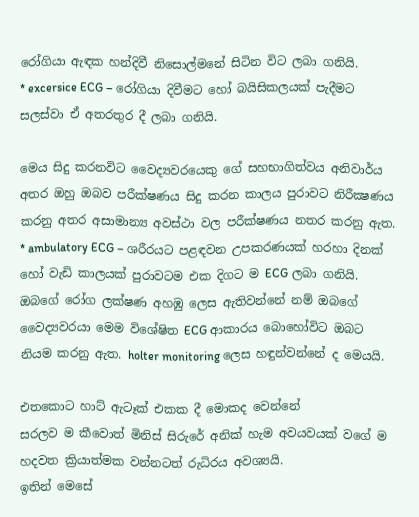රෝගියා ඇඳක හන්දිවී නිසොල්මනේ සිටින විට ලබා ගනියි.
* excersice ECG – රෝගියා දිවීමට හෝ බයිසිකලයක් පැදීමට සලස්වා ඒ අතරතුර දී ලබා ගනියි.

මෙය සිදු කරනවිට වෛද්‍යවරයෙකු ගේ සහභාගිත්වය අනිවාර්ය අතර ඔහු ඔබව පරීක්ෂණය සිදු කරන කාලය පුරාවට නිරීක්‍ෂණය කරනු අතර අසාමාන්‍ය අවස්ථා වල පරීක්ෂණය නතර කරනු ඇත.
* ambulatory ECG – ශරීරයට පළඳවන උපකරණයක් හරහා දිනක් හෝ වැඩි කාලයක් පුරාවටම එක දිගට ම ECG ලබා ගනියි.
ඔබගේ රෝග ලක්ෂණ අහඹු ලෙස ඇතිවන්නේ නම් ඔබගේ වෛද්‍යවරයා මෙම විශේෂිත ECG ආකාරය බොහෝවිට ඔබට නියම කරනු ඇත. holter monitoring ලෙස හඳුන්වන්නේ ද මෙයයි.

එතකොට හාට් ඇටෑක් එකක දී මොකද වෙන්නේ
සරලව ම කීවොත් මිනිස් සිරුරේ අනික් හැම අවයවයක් වගේ ම හදවත ක්‍රියාත්මක වන්නටත් රුධිරය අවශ්‍යයි.
ඉතින් මෙසේ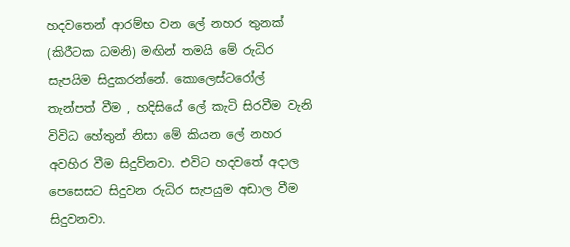හදවතෙන් ආරම්භ වන ලේ නහර තුනක් (කිරීටක ධමනි) මඟින් තමයි මේ රුධිර සැපයිම සිදුකරන්නේ. කොලෙස්ටරෝල් තැන්පත් වීම , හදිසියේ ලේ කැටි සිරවීම වැනි විවිධ හේතුන් නිසා මේ කියන ලේ නහර අවහිර වීම සිදුව්නවා. එවිට හදවතේ අදාල පෙසෙසට සිදුවන රුධිර සැපයුම අඩාල වීම සිදුවනවා.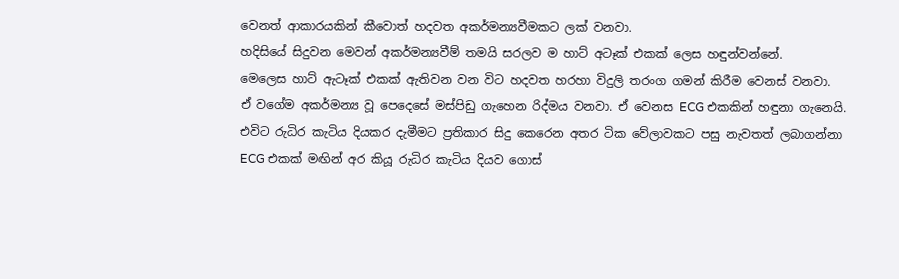වෙනත් ආකාරයකින් කීවොත් හදවත අකර්මන්‍යවීමකට ලක් වනවා.
හදිසියේ සිදුවන මෙවන් අකර්මන්‍යවීම් තමයි සරලව ම හාට් අටෑක් එකක් ලෙස හඳුන්වන්නේ.
මෙලෙස හාට් ඇටෑක් එකක් ඇතිවන වන විට හදවත හරහා විදුලි තරංග ගමන් කිරීම වෙනස් වනවා.
ඒ වගේම අකර්මන්‍ය වූ පෙදෙසේ මස්පිඩු ගැහෙන රිද්මය වනවා. ඒ වෙනස ECG එකකින් හඳුනා ගැනෙයි.
එවිට රුධිර කැටිය දියකර දැමීමට ප්‍රතිකාර සිදු කෙරෙන අතර ටික වේලාවකට පසු නැවතත් ලබාගන්නා ECG එකක් මඟින් අර කියූ රුධිර කැටිය දියව ගොස්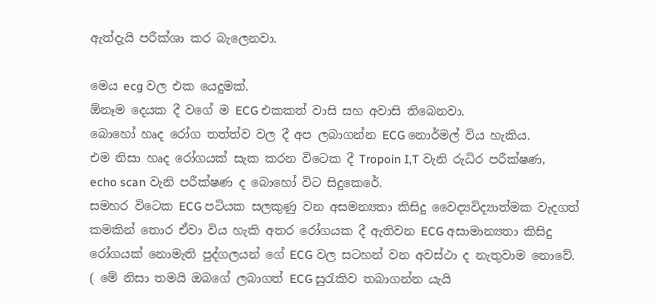ඇත්දැයි පරීක්ශා කර බැලෙනවා.

මෙය ecg වල එක යෙදුමක්.
ඕනෑම දෙයක දී වගේ ම ECG එකකත් වාසි සහ අවාසි තිබෙනවා.
බොහෝ හෘද රෝග තත්ත්ව වල දී අප ලබාගන්න ECG නොර්මල් විය හැකිය.
එම නිසා හෘද රෝගයක් සැක කරන විටෙක දී Tropoin I,T වැනි රුධිර පරීක්ෂණ, echo scan වැනි පරීක්ෂණ ද බොහෝ විට සිදුකෙරේ.
සමහර විටෙක ECG පටියක සලකුණු වන අසමන්‍යතා කිසිදු වෛද්‍යවිද්‍යාත්මක වැදගත් කමකින් තොර ඒවා විය හැකි අතර රෝගයක දී ඇතිවන ECG අසාමාන්‍යතා කිසිදු රෝගයක් නොමැති පුද්ගලයන් ගේ ECG වල සටහන් වන අවස්ථා ද නැතුවාම නොවේ. ( මේ නිසා තමයි ඔබගේ ලබාගත් ECG සුරැකිව තබාගන්න යැයි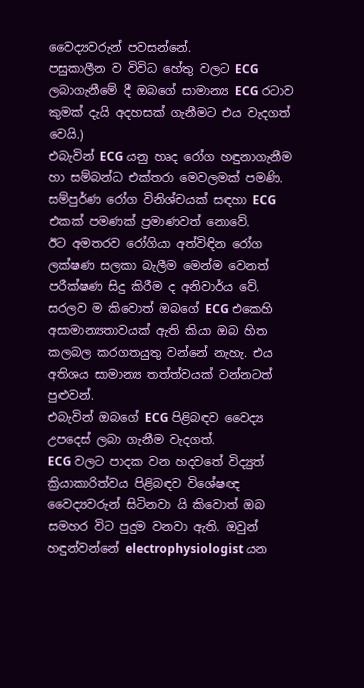වෛද්‍යවරුන් පවසන්නේ.
පසුකාලීන ව විවිධ හේතු වලට ECG ලබාගැනීමේ දී ඔබගේ සාමාන්‍ය ECG රටාව කුමක් දැයි අදහසක් ගැනීමට එය වැදගත් වෙයි.)
එබැවින් ECG යනු හෘද රෝග හඳුනාගැනීම හා සම්බන්ධ එක්තරා මෙවලමක් පමණි. සම්පුර්ණ රෝග විනිශ්චයක් සඳහා ECG එකක් පමණක් ප්‍රමාණවත් නොවේ.
ඊට අමතරව රෝගියා අත්විඳින රෝග ලක්ෂණ සලකා බැලීම මෙන්ම වෙනත් පරීක්ෂණ සිදු කිරීම ද අනිවාර්ය වේ. සරලව ම කිවොත් ඔබගේ ECG එකෙහි අසාමාන්‍යතාවයක් ඇති කියා ඔබ හිත කලබල කරගතයුතු වන්නේ නැහැ. එය අතිශය සාමාන්‍ය තත්ත්වයක් වන්නටත් පුළුවන්.
එබැවින් ඔබගේ ECG පිළිබඳව වෛද්‍ය උපදෙස් ලබා ගැනීම වැදගත්.
ECG වලට පාදක වන හදවතේ විද්‍යුත් ක්‍රියාකාරිත්වය පිළිබඳව විශේෂඥ වෛද්‍යවරුන් සිටිනවා යි කිවොත් ඔබ සමහර විට පුදුම වනවා ඇති. ඔවුන් හඳුන්වන්නේ electrophysiologist යන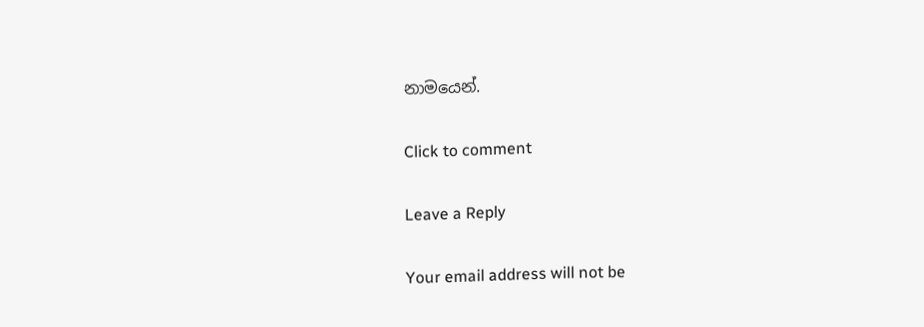නාමයෙන්.

Click to comment

Leave a Reply

Your email address will not be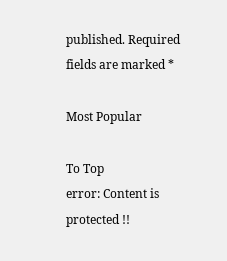published. Required fields are marked *

Most Popular

To Top
error: Content is protected !!